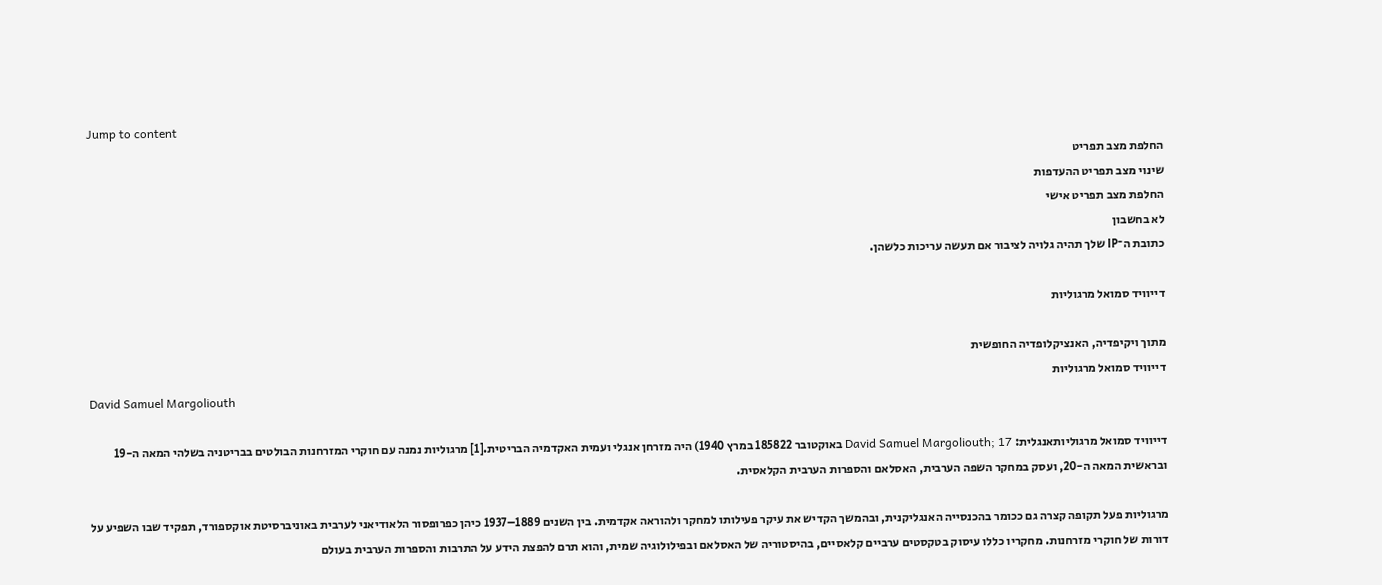Jump to content
החלפת מצב תפריט
שינוי מצב תפריט ההעדפות
החלפת מצב תפריט אישי
לא בחשבון
כתובת ה־IP שלך תהיה גלויה לציבור אם תעשה עריכות כלשהן.

דייוויד סמואל מרגוליות

מתוך ויקיפדיה, האנציקלופדיה החופשית
דייוויד סמואל מרגוליות
David Samuel Margoliouth

דייוויד סמואל מרגוליותאנגלית: David Samuel Margoliouth; 17 באוקטובר 185822 במרץ 1940) היה מזרחן אנגלי ועמית האקדמיה הבריטית.[1] מרגוליות נמנה עם חוקרי המזרחנות הבולטים בבריטניה בשלהי המאה ה-19 ובראשית המאה ה-20, ועסק במחקר השפה הערבית, האסלאם והספרות הערבית הקלאסית.

מרגוליות פעל תקופה קצרה גם ככומר בהכנסייה האנגליקנית, ובהמשך הקדיש את עיקר פעילותו למחקר ולהוראה אקדמית. בין השנים 1889–1937 כיהן כפרופסור הלאודיאני לערבית באוניברסיטת אוקספורד, תפקיד שבו השפיע על דורות של חוקרי מזרחנות. מחקריו כללו עיסוק בטקסטים ערביים קלאסיים, בהיסטוריה של האסלאם ובפילולוגיה שמית, והוא תרם להפצת הידע על התרבות והספרות הערבית בעולם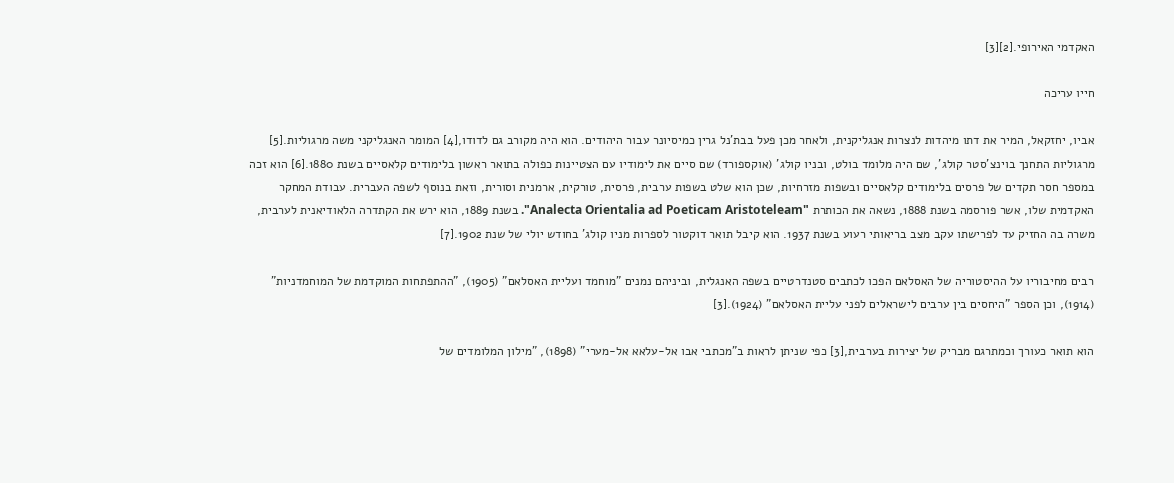האקדמי האירופי.[2][3]

חייו עריכה

אביו, יחזקאל, המיר את דתו מיהדות לנצרות אנגליקנית, ולאחר מכן פעל בבת'נל גרין כמיסיונר עבור היהודים. הוא היה מקורב גם לדודו,[4] המומר האנגליקני משה מרגוליות.[5] מרגוליות התחנך בוינצ'סטר קולג', שם היה מלומד בולט, ובניו קולג' (אוקספורד) שם סיים את לימודיו עם הצטיינות כפולה בתואר ראשון בלימודים קלאסיים בשנת 1880.[6] הוא זכה במספר חסר תקדים של פרסים בלימודים קלאסיים ובשפות מזרחיות, שכן הוא שלט בשפות ערבית, פרסית, טורקית, ארמנית וסורית, וזאת בנוסף לשפה העברית. עבודת המחקר האקדמית שלו, אשר פורסמה בשנת 1888, נשאה את הכותרת "Analecta Orientalia ad Poeticam Aristoteleam". בשנת 1889, הוא ירש את הקתדרה הלאודיאנית לערבית, משרה בה החזיק עד לפרישתו עקב מצב בריאותי רעוע בשנת 1937. הוא קיבל תואר דוקטור לספרות מניו קולג' בחודש יולי של שנת 1902.[7]

רבים מחיבוריו על ההיסטוריה של האסלאם הפכו לכתבים סטנדרטיים בשפה האנגלית, וביניהם נמנים "מוחמד ועליית האסלאם" (1905), "ההתפתחות המוקדמת של המוחמדניות" (1914), וכן הספר "היחסים בין ערבים לישראלים לפני עליית האסלאם" (1924).[3]

הוא תואר כעורך וכמתרגם מבריק של יצירות בערבית,[3] כפי שניתן לראות ב"מכתבי אבו אל-עלאא אל-מערי" (1898), "מילון המלומדים של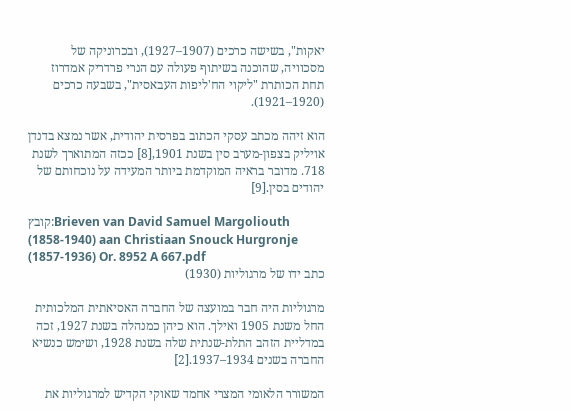יאקות", בשישה כרכים (1907–1927), ובכרוניקה של מסכוויה, שהוכנה בשיתוף פעולה עם הנרי פרדריק אמדרוז תחת הכותרת "ליקוי הח'ליפות העבאסית", בשבעה כרכים (1920–1921).

הוא זיהה מכתב עסקי הכתוב בפרסית יהודית, אשר נמצא בדנדן אויליק בצפון-מערב סין בשנת 1901,[8] ככזה המתוארך לשנת 718. מדובר בראיה המוקדמת ביותר המעידה על נוכחותם של יהודים בסין.[9]

קובץ:Brieven van David Samuel Margoliouth (1858-1940) aan Christiaan Snouck Hurgronje (1857-1936) Or. 8952 A 667.pdf
כתב ידו של מרגוליות (1930)

מרגוליות היה חבר במועצה של החברה האסיאתית המלכותית החל משנת 1905 ואילך. הוא כיהן כמנהלה בשנת 1927, זכה במדליית הזהב התלת-שנתית שלה בשנת 1928, ושימש כנשיא החברה בשנים 1934–1937.[2]

המשורר הלאומי המצרי אחמד שאוקי הקדיש למרגוליות את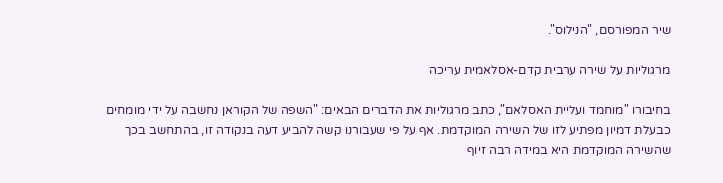שיר המפורסם, "הנילוס".

מרגוליות על שירה ערבית קדם-אסלאמית עריכה

בחיבורו "מוחמד ועליית האסלאם", כתב מרגוליות את הדברים הבאים: "השפה של הקוראן נחשבה על ידי מומחים כבעלת דמיון מפתיע לזו של השירה המוקדמת. אף על פי שעבורנו קשה להביע דעה בנקודה זו, בהתחשב בכך שהשירה המוקדמת היא במידה רבה זיוף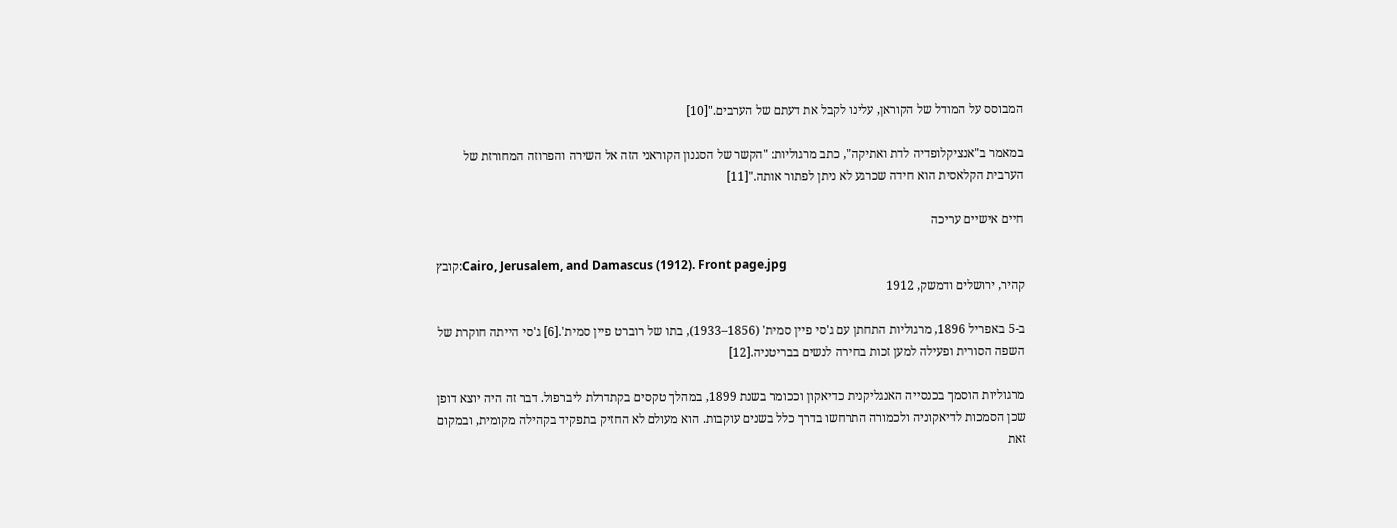המבוסס על המודל של הקוראן, עלינו לקבל את דעתם של הערבים."[10]

במאמר ב"אנציקלופדיה לדת ואתיקה", כתב מרגוליות: "הקשר של הסגנון הקוראני הזה אל השירה והפרוזה המחורזת של הערבית הקלאסית הוא חידה שכרגע לא ניתן לפתור אותה."[11]

חיים אישיים עריכה

קובץ:Cairo, Jerusalem, and Damascus (1912). Front page.jpg
קהיר, ירושלים ודמשק, 1912

ב-5 באפריל 1896, מרגוליות התחתן עם ג'סי פיין סמית' (1856–1933), בתו של רוברט פיין סמית'.[6] ג'סי הייתה חוקרת של השפה הסורית ופעילה למען זכות בחירה לנשים בבריטניה.[12]

מרגוליות הוסמך בכנסייה האנגליקנית כדיאקון וככומר בשנת 1899, במהלך טקסים בקתדרלת ליברפול. דבר זה היה יוצא דופן שכן הסמכות לדיאקוניה ולכמורה התרחשו בדרך כלל בשנים עוקבות. הוא מעולם לא החזיק בתפקיד בקהילה מקומית, ובמקום זאת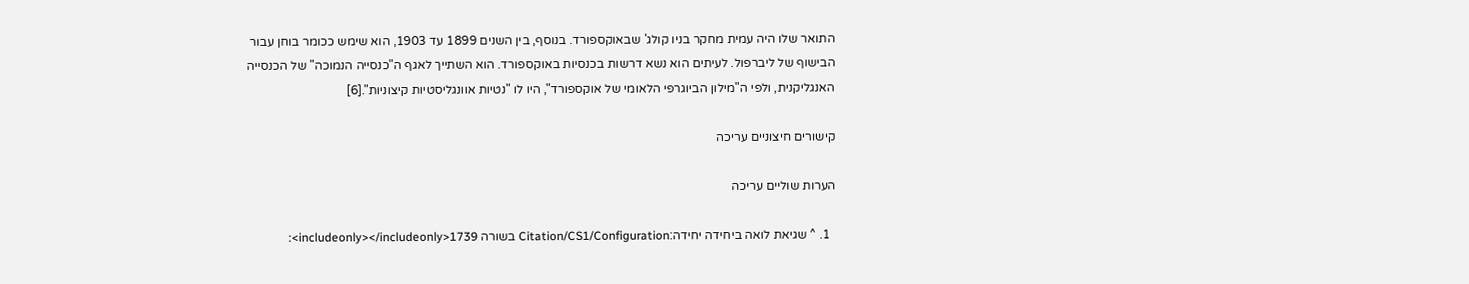התואר שלו היה עמית מחקר בניו קולג' שבאוקספורד. בנוסף, בין השנים 1899 עד 1903, הוא שימש ככומר בוחן עבור הבישוף של ליברפול. לעיתים הוא נשא דרשות בכנסיות באוקספורד. הוא השתייך לאגף ה"כנסייה הנמוכה" של הכנסייה האנגליקנית, ולפי ה"מילון הביוגרפי הלאומי של אוקספורד", היו לו "נטיות אוונגליסטיות קיצוניות".[6]

קישורים חיצוניים עריכה

הערות שוליים עריכה

  1. ^ שגיאת לואה ביחידה יחידה:Citation/CS1/Configuration בשורה 1739<includeonly></includeonly>: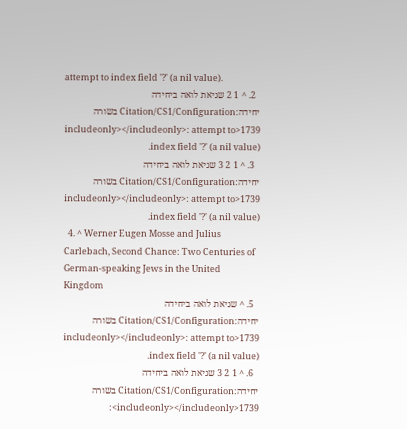attempt to index field '?' (a nil value).
  2. ^ 1 2 שגיאת לואה ביחידה יחידה:Citation/CS1/Configuration בשורה 1739<includeonly></includeonly>: attempt to index field '?' (a nil value).
  3. ^ 1 2 3 שגיאת לואה ביחידה יחידה:Citation/CS1/Configuration בשורה 1739<includeonly></includeonly>: attempt to index field '?' (a nil value).
  4. ^ Werner Eugen Mosse and Julius Carlebach, Second Chance: Two Centuries of German-speaking Jews in the United Kingdom
  5. ^ שגיאת לואה ביחידה יחידה:Citation/CS1/Configuration בשורה 1739<includeonly></includeonly>: attempt to index field '?' (a nil value).
  6. ^ 1 2 3 שגיאת לואה ביחידה יחידה:Citation/CS1/Configuration בשורה 1739<includeonly></includeonly>: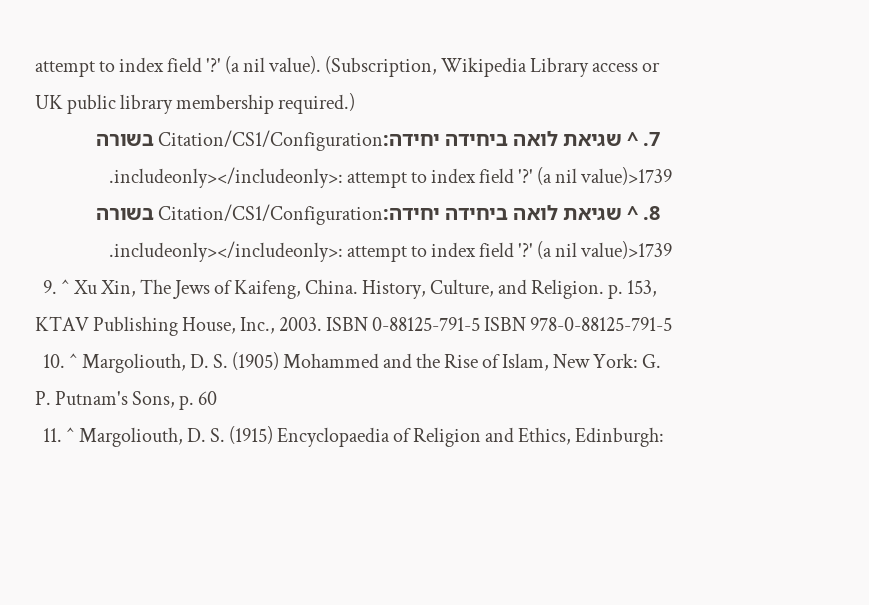attempt to index field '?' (a nil value). (Subscription, Wikipedia Library access or UK public library membership required.)
  7. ^ שגיאת לואה ביחידה יחידה:Citation/CS1/Configuration בשורה 1739<includeonly></includeonly>: attempt to index field '?' (a nil value).
  8. ^ שגיאת לואה ביחידה יחידה:Citation/CS1/Configuration בשורה 1739<includeonly></includeonly>: attempt to index field '?' (a nil value).
  9. ^ Xu Xin, The Jews of Kaifeng, China. History, Culture, and Religion. p. 153, KTAV Publishing House, Inc., 2003. ISBN 0-88125-791-5 ISBN 978-0-88125-791-5
  10. ^ Margoliouth, D. S. (1905) Mohammed and the Rise of Islam, New York: G. P. Putnam's Sons, p. 60
  11. ^ Margoliouth, D. S. (1915) Encyclopaedia of Religion and Ethics, Edinburgh: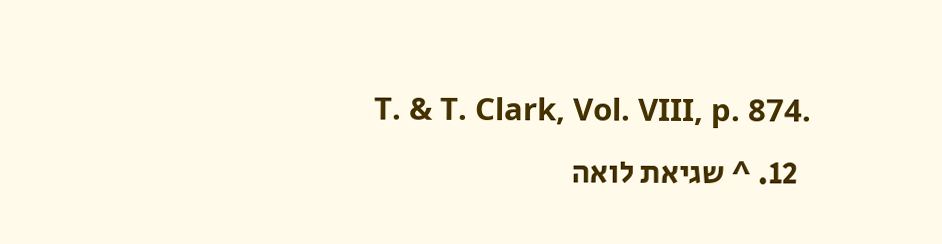T. & T. Clark, Vol. VIII, p. 874.
  12. ^ שגיאת לואה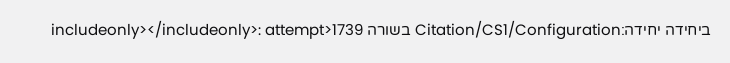ביחידה יחידה:Citation/CS1/Configuration בשורה 1739<includeonly></includeonly>: attempt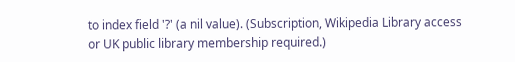to index field '?' (a nil value). (Subscription, Wikipedia Library access or UK public library membership required.)